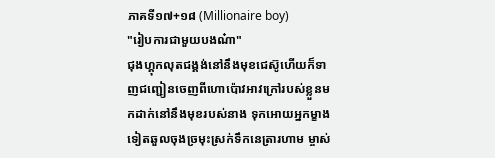ភាគទី១៧+១៨ (Millionaire boy)
"រៀបការជាមួយបងណ៎ា"
ជុងហ្គុកលុតជង្គង់នៅនឹងមុខជេស៊ូហើយក៏ទាញជញ្ជៀនចេញពីហោប៉ោវអាវក្រៅរបស់ខ្លួនមកដាក់នៅនឹងមុខរបស់នាង ទុកអោយអ្នកម្ខាងទៀតឆួលចុងច្រមុះស្រក់ទឹកនេត្រារហាម ម្ចាស់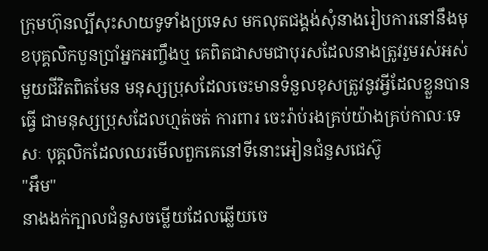ក្រុមហ៊ុនល្បីសុះសាយទូទាំងប្រទេស មកលុតជង្គង់សុំនាងរៀបការនៅនឹងមុខបុគ្គលិកបួនប្រាំអ្នកអញ្ចឹងឬ គេពិតជាសមជាបុរសដែលនាងត្រូវរួមរស់អស់មួយជីវិតពិតមែន មនុស្សប្រុសដែលចេះមានទំនួលខុសត្រូវនូវអ្វីដែលខ្លួនបានធ្វើ ជាមនុស្សប្រុសដែលហ្មត់ចត់ ការពារ ចេះរ៉ាប់រងគ្រប់យ៉ាងគ្រប់កាលៈទេសៈ បុគ្គលិកដែលឈរមើលពួកគេនៅទីនេាះអៀនជំនួសជេស៊ូ
"អឹម"
នាងងក់ក្បាលជំនួសចម្លើយដែលឆ្លើយចេ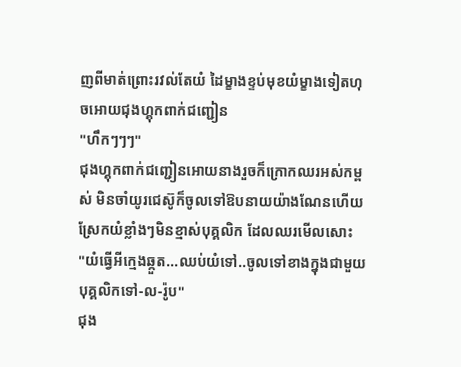ញពីមាត់ព្រេាះរវល់តែយំ ដៃម្ខាងខ្ទប់មុខយំម្ខាងទៀតហុចអោយជុងហ្គុកពាក់ជញ្ជៀន
"ហឹកៗៗៗ"
ជុងហ្គុកពាក់ជញ្ជៀនអោយនាងរួចក៏ក្រោកឈរអស់កម្ពស់ មិនចាំយូរជេស៊ូក៏ចូលទៅឱបនាយយ៉ាងណែនហើយស្រែកយំខ្លាំងៗមិនខ្មាស់បុគ្គលិក ដែលឈរមើលសេាះ
"យំធ្វើអីក្មេងឆ្កួត...ឈប់យំទៅ..ចូលទៅខាងក្នុងជាមួយបុគ្គលិកទៅ-ល-រ៉ូប"
ជុង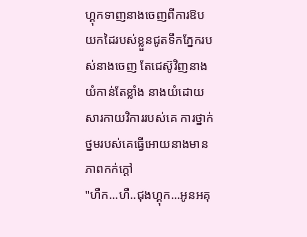ហ្គុកទាញនាងចេញពីការឱបយកដៃរបស់ខ្លួនជូតទឹកភ្នែករបស់នាងចេញ តែជេស៊ូវិញនាងយំកាន់តែខ្លាំង នាងយំដោយសារកាយវិការរបស់គេ ការថ្នាក់ថ្នមរបស់គេធ្វើអោយនាងមានភាពកក់ក្ដៅ
"ហឺក...ហឺ..ជុងហ្គុក...អូនអគុ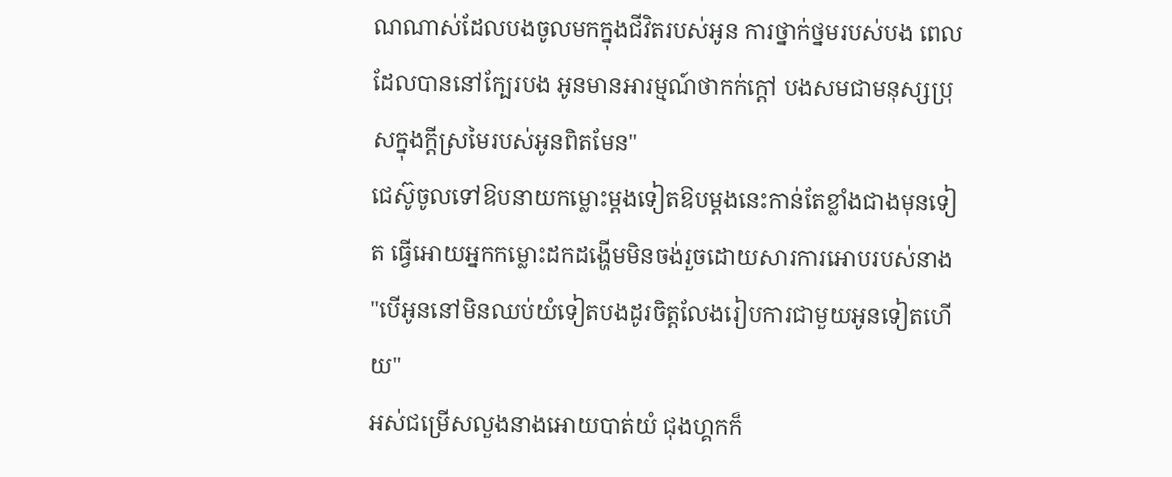ណណាស់ដែលបងចូលមកក្នុងជីវិតរបស់អូន ការថ្នាក់ថ្នមរបស់បង ពេលដែលបាននៅក្បែរបង អូនមានអារម្មណ៍ថាកក់ក្ដៅ បងសមជាមនុស្សប្រុសក្នុងក្ដីស្រមៃរបស់អូនពិតមែន"
ជេស៊ូចូលទៅឱបនាយកម្លេាះម្ដងទៀតឱបម្ដងនេះកាន់តែខ្លាំងជាងមុនទៀត ធ្វើអោយអ្នកកម្លេាះដកដង្ហើមមិនចង់រួចដោយសារការអោបរបស់នាង
"បើអូននៅមិនឈប់យំទៀតបងដូរចិត្តលែងរៀបការជាមួយអូនទៀតហើយ"
អស់ជម្រើសលួងនាងអោយបាត់យំ ជុងហ្គកក៏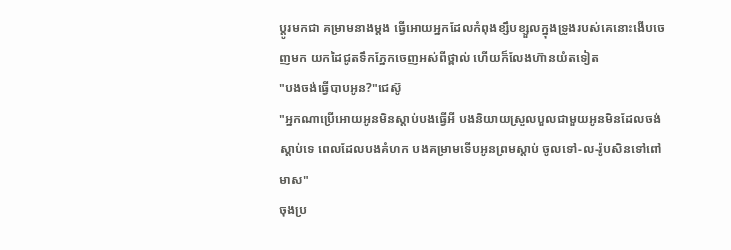ប្ដូរមកជា គម្រាមនាងម្ដង ធ្វើអោយអ្នកដែលកំពុងខ្សឹបខ្សួលក្នុងទ្រូងរបស់គេនេាះងើបចេញមក យកដៃជូតទឹកភ្នែកចេញអស់ពីថ្ពាល់ ហើយក៏លែងហ៊ានយំតទៀត
"បងចង់ធ្វើបាបអូន?"ជេស៊ូ
"អ្នកណាប្រើអោយអូនមិនស្ដាប់បងធ្វើអី បងនិយាយស្រួលបួលជាមួយអូនមិនដែលចង់ស្ដាប់ទេ ពេលដែលបងគំហក បងគម្រាមទើបអូនព្រមស្ដាប់ ចូលទៅ-ល-រ៉ូបសិនទៅពៅមាស"
ចុងប្រ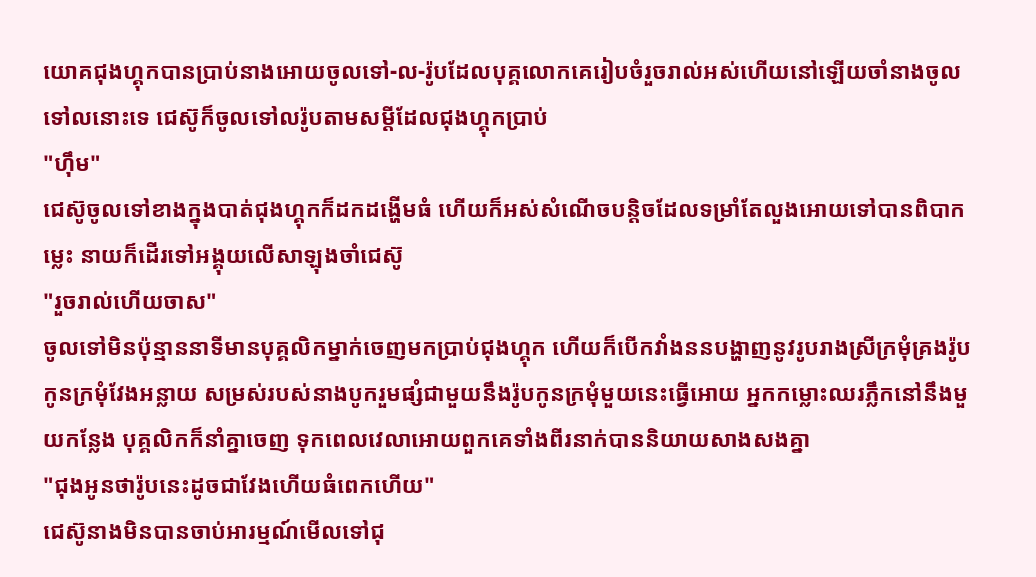យោគជុងហ្គុកបានប្រាប់នាងអោយចូលទៅ-ល-រ៉ូបដែលបុគ្គលោកគេរៀបចំរួចរាល់អស់ហើយនៅឡើយចាំនាងចូលទៅលនេាះទេ ជេស៊ូក៏ចូលទៅលរ៉ូបតាមសម្ដីដែលជុងហ្គុកប្រាប់
"ហ៊ឹម"
ជេស៊ូចូលទៅខាងក្នុងបាត់ជុងហ្គុកក៏ដកដង្ហើមធំ ហើយក៏អស់សំណើចបន្តិចដែលទម្រាំតែលួងអោយទៅបានពិបាកម្លេះ នាយក៏ដើរទៅអង្គុយលើសាឡុងចាំជេស៊ូ
"រួចរាល់ហើយចាស"
ចូលទៅមិនប៉ុន្មាននាទីមានបុគ្គលិកម្នាក់ចេញមកប្រាប់ជុងហ្គុក ហើយក៏បើកវាំងននបង្ហាញនូវរូបរាងស្រីក្រមុំគ្រងរ៉ូបកូនក្រមុំវែងអន្លាយ សម្រស់របស់នាងបូករួមផ្សំជាមួយនឹងរ៉ូបកូនក្រមុំមួយនេះធ្វើអោយ អ្នកកម្លោះឈរភ្លឹកនៅនឹងមួយកន្លែង បុគ្គលិកក៏នាំគ្នាចេញ ទុកពេលវេលាអោយពួកគេទាំងពីរនាក់បាននិយាយសាងសងគ្នា
"ជុងអូនថារ៉ូបនេះដូចជាវែងហើយធំពេកហើយ"
ជេស៊ូនាងមិនបានចាប់អារម្មណ៍មើលទៅជុ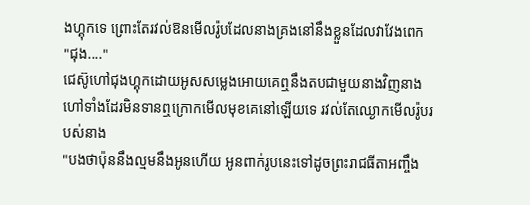ងហ្គុកទេ ព្រោះតែរវល់ឱនមើលរ៉ូបដែលនាងគ្រងនៅនឹងខ្លួនដែលវាវែងពេក
"ជុង...."
ជេស៊ូហៅជុងហ្គុកដោយអូសសម្លេងអោយគេឮនឹងតបជាមួយនាងវិញនាងហៅទាំងដែរមិនទានឮក្រោកមើលមុខគេនៅឡើយទេ រវល់តែឈ្ងោកមើលរ៉ូបរបស់នាង
"បងថាប៉ុននឹងល្មមនឹងអូនហើយ អូនពាក់រូបនេះទៅដូចព្រះរាជធីតាអញ្ចឹង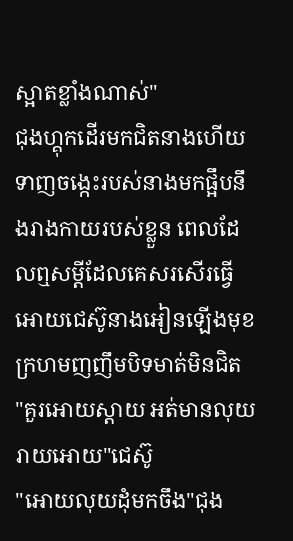ស្អាតខ្លាំងណាស់"
ជុងហ្គុកដើរមកជិតនាងហើយទាញចង្កេះរបស់នាងមកផ្អឹបនឹងរាងកាយរបស់ខ្លួន ពេលដែលឮសម្ដីដែលគេសរសើរធ្វើអោយជេស៊ូនាងអៀនឡើងមុខក្រហមញញឹមបិទមាត់មិនជិត
"គួរអោយស្ដាយ អត់មានលុយរាយអោយ"ជេស៊ូ
"អោយលុយដុំមកចឹង"ជុង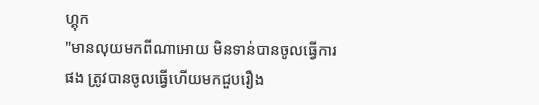ហ្គុក
"មានលុយមកពីណាអោយ មិនទាន់បានចូលធ្វើការផង ត្រូវបានចូលធ្វើហើយមកជួបរឿង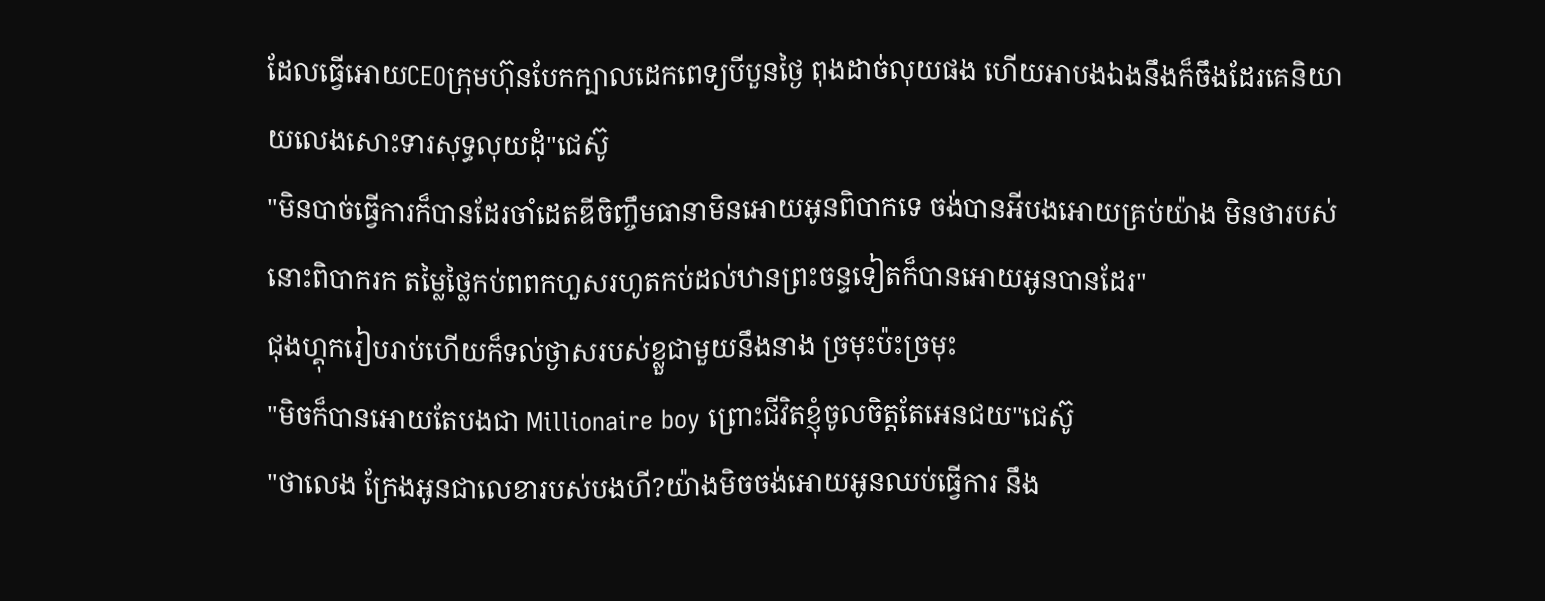ដែលធ្វើអោយCEOក្រុមហ៊ុនបែកក្បាលដេកពេទ្យបីបួនថ្ងៃ ពុងដាច់លុយផង ហើយអាបងឯងនឹងក៏ចឹងដែរគេនិយាយលេងសេាះទារសុទ្ធលុយដុំ"ជេស៊ូ
"មិនបាច់ធ្វើការក៏បានដែរចាំដេតឌីចិញ្ចឹមធានាមិនអោយអូនពិបាកទេ ចង់បានអីបងអោយគ្រប់យ៉ាង មិនថារបស់នេាះពិបាករក តម្លៃថ្លៃកប់ពពកហួសរហូតកប់ដល់ឋានព្រះចន្ទទៀតក៏បានអោយអូនបានដែរ"
ជុងហ្គុករៀបរាប់ហើយក៏ទល់ថ្ងាសរបស់ខ្លួជាមួយនឹងនាង ច្រមុះប៉ះច្រមុះ
"មិចក៏បានអោយតែបងជា Millionaire boy ព្រោះជីវិតខ្ញុំចូលចិត្តតែអេនជយ"ជេស៊ូ
"ថាលេង ក្រែងអូនជាលេខារបស់បងហី?យ៉ាងមិចចង់អោយអូនឈប់ធ្វើការ នឹង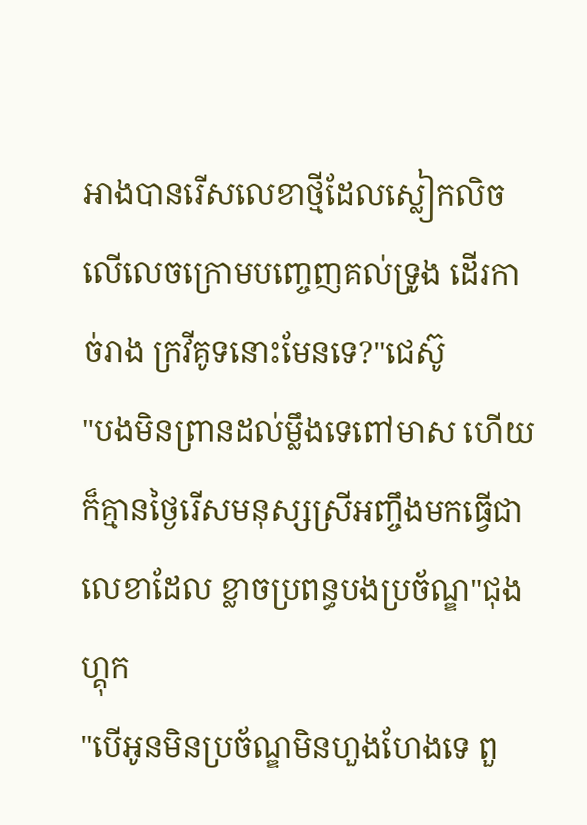អាងបានរើសលេខាថ្មីដែលស្លៀកលិចលើលេចក្រោមបញ្ចេញគល់ទ្រូង ដើរកាច់រាង ក្រវីគូទនេាះមែនទេ?"ជេស៊ូ
"បងមិនព្រានដល់ម្លឹងទេពៅមាស ហើយក៏គ្មានថ្ងៃរើសមនុស្សស្រីអញ្ចឹងមកធ្វើជាលេខាដែល ខ្លាចប្រពន្ធបងប្រច័ណ្ឌ"ជុងហ្គុក
"បើអូនមិនប្រច័ណ្ឌមិនហួងហែងទេ ពួ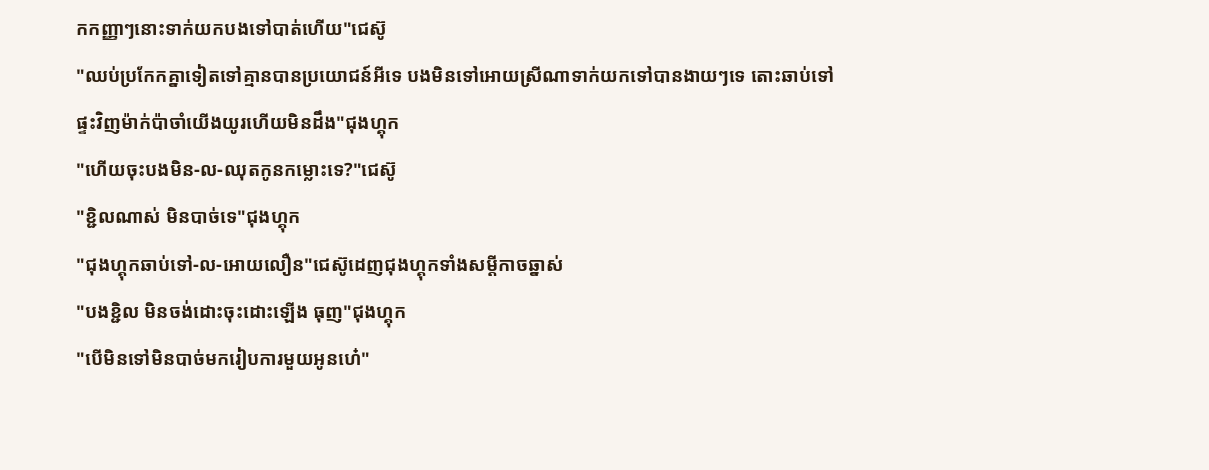កកញ្ញាៗនេាះទាក់យកបងទៅបាត់ហើយ"ជេស៊ូ
"ឈប់ប្រកែកគ្នាទៀតទៅគ្មានបានប្រយោជន៍អីទេ បងមិនទៅអោយស្រីណាទាក់យកទៅបានងាយៗទេ តេាះឆាប់ទៅផ្ទះវិញម៉ាក់ប៉ាចាំយើងយូរហើយមិនដឹង"ជុងហ្គុក
"ហើយចុះបងមិន-ល-ឈុតកូនកម្លេាះទេ?"ជេស៊ូ
"ខ្ជិលណាស់ មិនបាច់ទេ"ជុងហ្គុក
"ជុងហ្គុកឆាប់ទៅ-ល-អោយលឿន"ជេស៊ូដេញជុងហ្គុកទាំងសម្ដីកាចឆ្នាស់
"បងខ្ជិល មិនចង់ដេាះចុះដេាះឡើង ធុញ"ជុងហ្គុក
"បើមិនទៅមិនបាច់មករៀបការមួយអូនហ៎េ"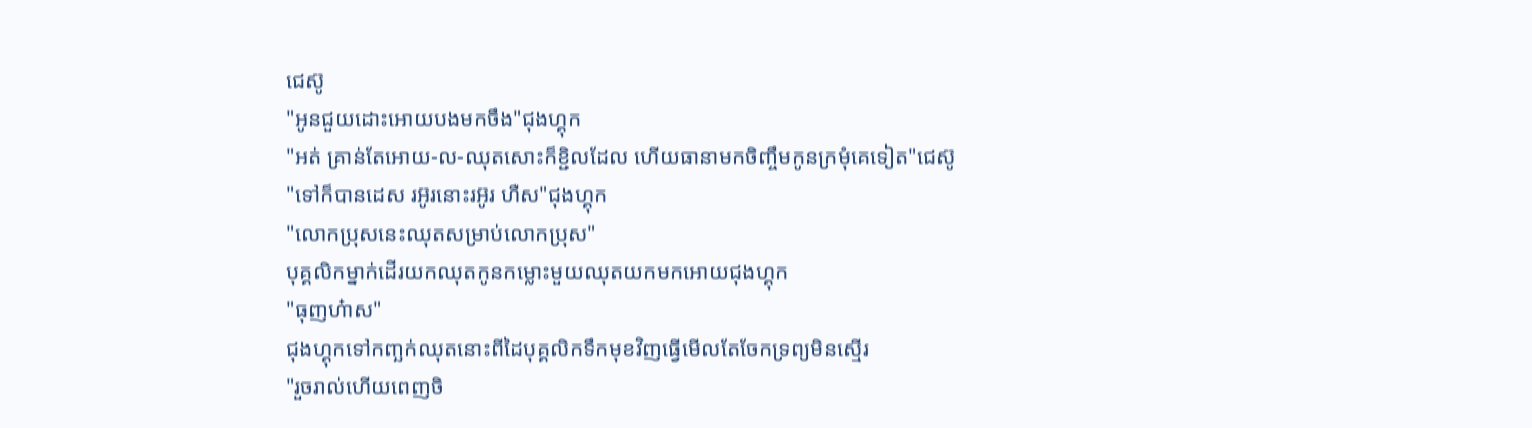ជេស៊ូ
"អូនជួយដេាះអោយបងមកចឹង"ជុងហ្គុក
"អត់ គ្រាន់តែអោយ-ល-ឈុតសេាះក៏ខ្ជិលដែល ហើយធានាមកចិញ្ចឹមកូនក្រមុំគេទៀត"ជេស៊ូ
"ទៅក៏បានដេស រអ៊ូរនេាះរអ៊ូរ ហឺស"ជុងហ្គុក
"លោកប្រុសនេះឈុតសម្រាប់លោកប្រុស"
បុគ្គលិកម្នាក់ដើរយកឈុតកូនកម្លេាះមួយឈុតយកមកអោយជុងហ្គុក
"ធុញហ៎ាស"
ជុងហ្គុកទៅកញ្ឆក់ឈុតនេាះពីដៃបុគ្គលិកទឹកមុខវិញធ្វើមើលតែចែកទ្រព្យមិនស្មើរ
"រួចរាល់ហើយពេញចិ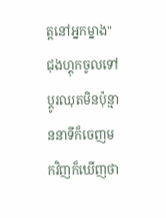ត្តនៅអ្នកម្នាង"
ជុងហ្គុកចូលទៅប្ដូរឈុតមិនប៉ុន្មាននាទីក៏ចេញមកវិញក៏ឃើញថា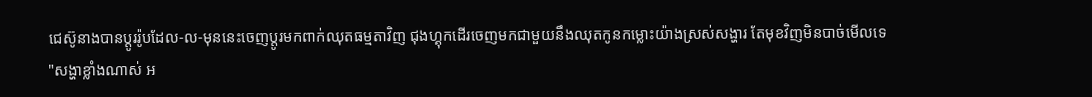ជេស៊ូនាងបានប្ដូររ៉ូបដែល-ល-មុននេះចេញប្ដូរមកពាក់ឈុតធម្មតាវិញ ជុងហ្គុកដើរចេញមកជាមួយនឹងឈុតកូនកម្លេាះយ៉ាងស្រស់សង្ហារ តែមុខវិញមិនបាច់មើលទេ
"សង្ហាខ្លាំងណាស់ អ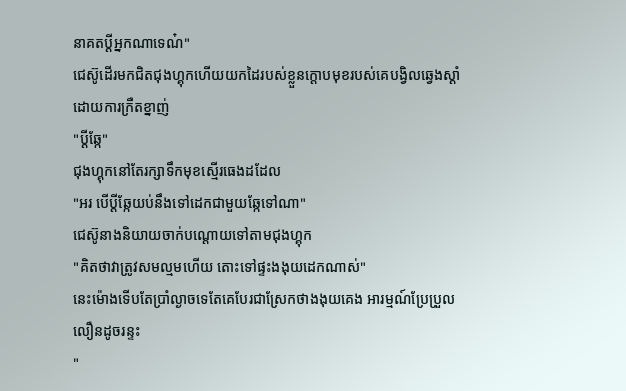នាគតប្ដីអ្នកណាទេណ៎"
ជេស៊ូដើរមកជិតជុងហ្គុកហើយយកដៃរបស់ខ្លួនក្ដោបមុខរបស់គេបង្វិលឆ្វេងស្ដាំដោយការក្រឺតខ្នាញ់
"ប្ដីឆ្កែ"
ជុងហ្គុកនៅតែរក្សាទឹកមុខស្មើរធេងដដែល
"អរ បើប្ដីឆ្កែយប់នឹងទៅដេកជាមួយឆ្កែទៅណា"
ជេស៊ូនាងនិយាយចាក់បណ្ដោយទៅតាមជុងហ្គុក
"គិតថាវាត្រូវសមល្មមហើយ តេាះទៅផ្ទះងងុយដេកណាស់"
នេះម៉ោងទើបតែប្រាំល្ងាចទេតែគេបែរជាស្រែកថាងងុយគេង អារម្មណ៍ប្រែប្រួលលឿនដូចរន្ទះ
"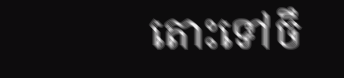តេាះទៅចឹ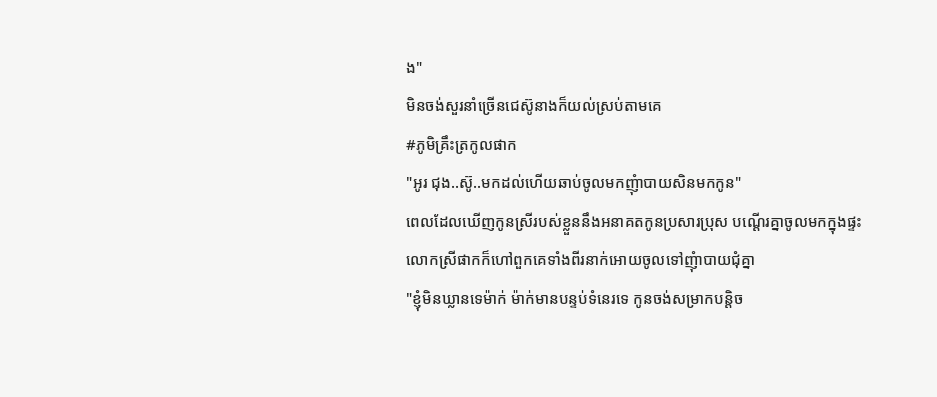ង"
មិនចង់សួរនាំច្រើនជេស៊ូនាងក៏យល់ស្រប់តាមគេ
#ភូមិគ្រឹះត្រកូលផាក
"អូរ ជុង..ស៊ូ..មកដល់ហើយឆាប់ចូលមកញុំាបាយសិនមកកូន"
ពេលដែលឃើញកូនស្រីរបស់ខ្លួននឹងអនាគតកូនប្រសារប្រុស បណ្ដើរគ្នាចូលមកក្នុងផ្ទះ លោកស្រីផាកក៏ហៅពួកគេទាំងពីរនាក់អោយចូលទៅញុំាបាយជុំគ្នា
"ខ្ញុំមិនឃ្លានទេម៉ាក់ ម៉ាក់មានបន្ទប់ទំនេរទេ កូនចង់សម្រាកបន្តិច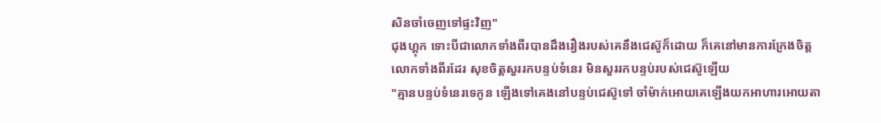សិនចាំចេញទៅផ្ទះវិញ"
ជុងហ្គុក ទេាះបីជាលោកទាំងពីរបានដឹងរឿងរបស់គេនឹងជេស៊ូក៏ដោយ ក៏គេនៅមានការក្រែងចិត្តលោកទាំងពីរដែរ សុខចិត្តសួររកបន្ទប់ទំនេរ មិនសួររកបន្ទប់របស់ជេស៊ូឡើយ
"គ្មានបន្ទប់ទំនេរទេកូន ឡើងទៅគេងនៅបន្ទប់ជេស៊ូទៅ ចាំម៉ាក់អោយគេឡើងយកអាហារអោយតា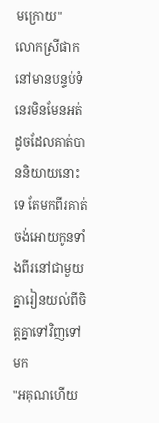មក្រោយ"
លោកស្រីផាក នៅមានបន្ទប់ទំនេរមិនមែនអត់ដូចដែលគាត់បាននិយាយនេាះទេ តែមកពីរគាត់ចង់អោយកូនទាំងពីរនៅជាមួយគ្នារៀនយល់ពីចិត្តគ្នាទៅវិញទៅមក
"អគុណហើយ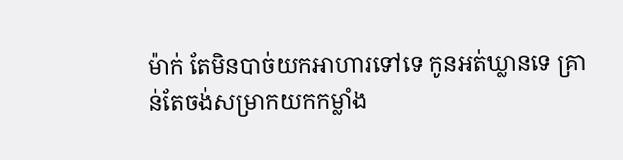ម៉ាក់ តែមិនបាច់យកអាហារទៅទេ កូនអត់ឃ្លានទេ គ្រាន់តែចង់សម្រាកយកកម្លាំង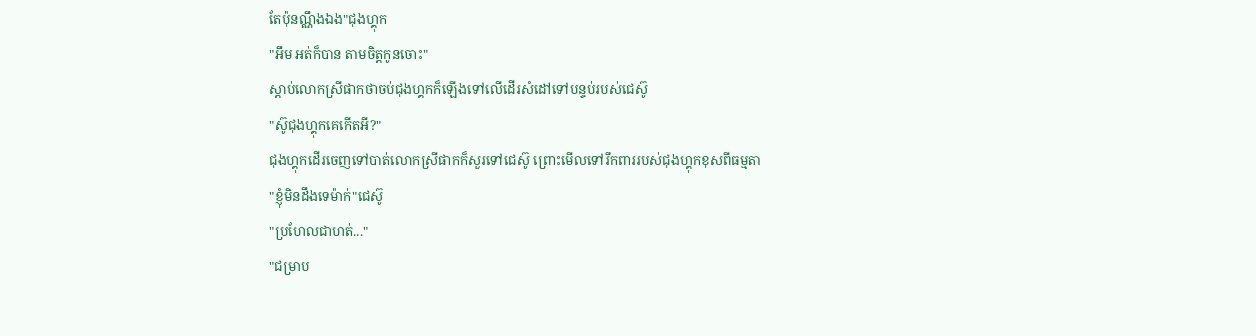តែប៉ុនណ្ណឹងឯង"ជុងហ្គុក
"អឹម អត់ក៏បាន តាមចិត្តកូនចេាះ"
ស្ដាប់លោកស្រីផាកថាចប់ជុងហ្គកក៏ឡើងទៅលើដើរសំដៅទៅបន្ទប់របស់ជេស៊ូ
"ស៊ូជុងហ្គុកគេកើតអី?"
ជុងហ្គុកដើរចេញទៅបាត់លោកស្រីផាកក៏សួរទៅជេស៊ូ ព្រោះមើលទៅរឹកពាររបស់ជុងហ្គុកខុសពីធម្មតា
"ខ្ញុំមិនដឹងទេម៉ាក់"ជេស៊ូ
"ប្រហែលជាហត់..."
"ជម្រាប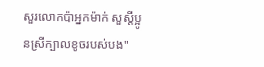សួរលោកប៉ាអ្នកម៉ាក់ សួស្ដីប្អូនស្រីក្បាលខូចរបស់បង"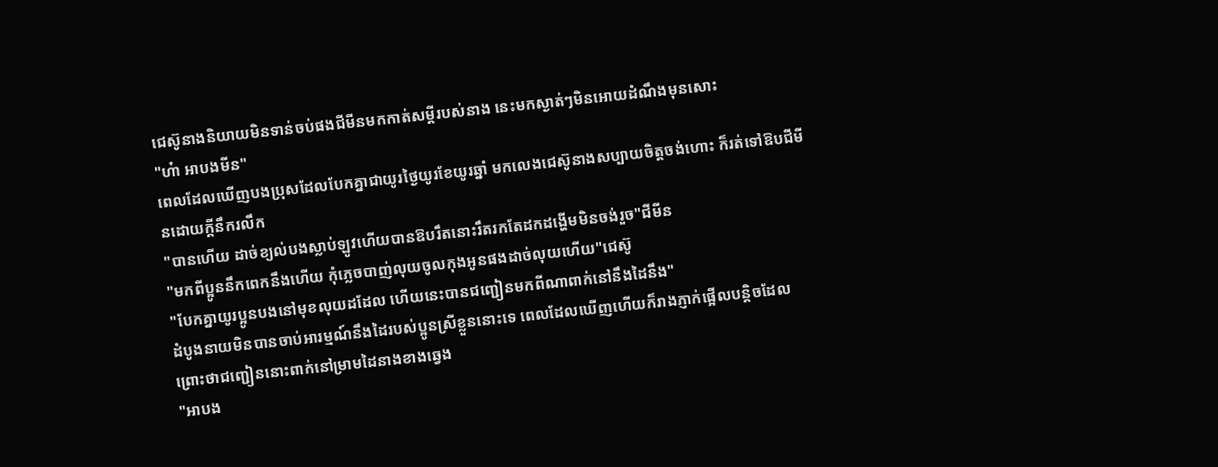ជេស៊ូនាងនិយាយមិនទាន់ចប់ផងជីមីនមកកាត់សម្ដីរបស់នាង នេះមកស្ងាត់ៗមិនអោយដំណឹងមុនសេាះ
"ហ៎ា អាបងមីន"
ពេលដែលឃើញបងប្រុសដែលបែកគ្នាជាយូរថ្ងៃយូរខែយូរឆ្នាំ មកលេងជេស៊ូនាងសប្បាយចិត្តចង់ហេាះ ក៏រត់ទៅឱបជីមីនដោយក្ដីនឹករលឹក
"បានហើយ ដាច់ខ្យល់បងស្លាប់ឡូវហើយបានឱបរឹតនេាះរឹតរកតែដកដង្ហើមមិនចង់រួច"ជីមីន
"មកពីប្អូននឹកពេកនឹងហើយ កុំភ្លេចបាញ់លុយចូលកុងអូនផងដាច់លុយហើយ"ជេស៊ូ
"បែកគ្នាយូរប្អូនបងនៅមុខលុយដដែល ហើយនេះបានជញ្ជៀនមកពីណាពាក់នៅនឹងដៃនឹង"
ដំបូងនាយមិនបានចាប់អារម្មណ៍នឹងដៃរបស់ប្អូនស្រីខ្លួននេាះទេ ពេលដែលឃើញហើយក៏រាងភ្ញាក់ផ្អើលបន្តិចដែល ព្រោះថាជញ្ជៀននេាះពាក់នៅម្រាមដៃនាងខាងឆ្វេង
"អាបង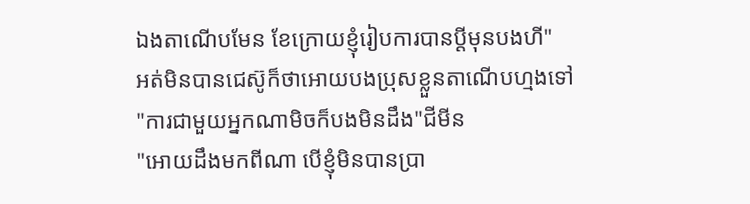ឯងតាណើបមែន ខែក្រោយខ្ញុំរៀបការបានប្ដីមុនបងហី"
អត់មិនបានជេស៊ូក៏ថាអោយបងប្រុសខ្លួនតាណើបហ្មងទៅ
"ការជាមួយអ្នកណាមិចក៏បងមិនដឹង"ជីមីន
"អោយដឹងមកពីណា បើខ្ញុំមិនបានប្រា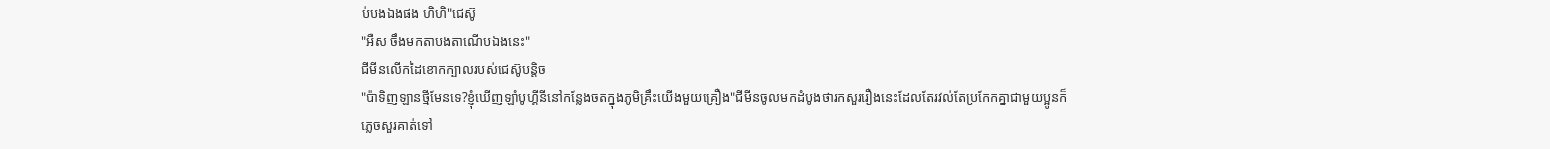ប់បងឯងផង ហិហិ"ជេស៊ូ
"អឺស ចឹងមកតាបងតាណើបឯងនេះ"
ជីមីនលើកដៃខោកក្បាលរបស់ជេស៊ូបន្តិច
"ប៉ាទិញឡានថ្មីមែនទេ?ខ្ញុំឃើញឡាំបូហ្គីនីនៅកន្លែងចតក្នុងភូមិគ្រឹះយើងមួយគ្រឿង"ជីមីនចូលមកដំបូងថារកសួររឿងនេះដែលតែរវល់តែប្រកែកគ្នាជាមួយប្អូនក៏ភ្លេចសួរគាត់ទៅ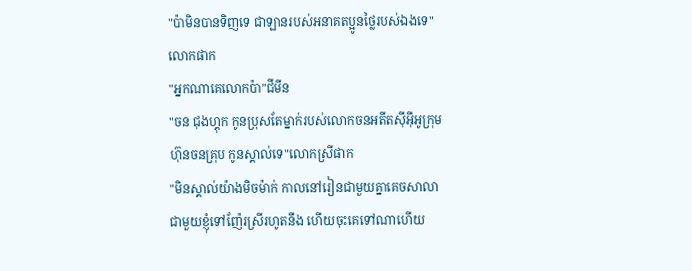"ប៉ាមិនបានទិញទេ ជាឡានរបស់អនាគតប្អូនថ្លៃរបស់ឯងទេ"លោកផាក
"អ្នកណាគេលោកប៉ា"ជីមីន
"ចន ជុងហ្គុក កូនប្រុសតែម្នាក់របស់លោកចនអតីតសុីអុីអូក្រុមហ៊ុនចនគ្រុប កូនស្គាល់ទេ"លោកស្រីផាក
"មិនស្គាល់យ៉ាងមិចម៉ាក់ កាលនៅរៀនជាមួយគ្នាគេចសាលាជាមួយខ្ញុំទៅញ៉ែរស្រីរហូតនឹង ហើយចុះគេទៅណាហើយ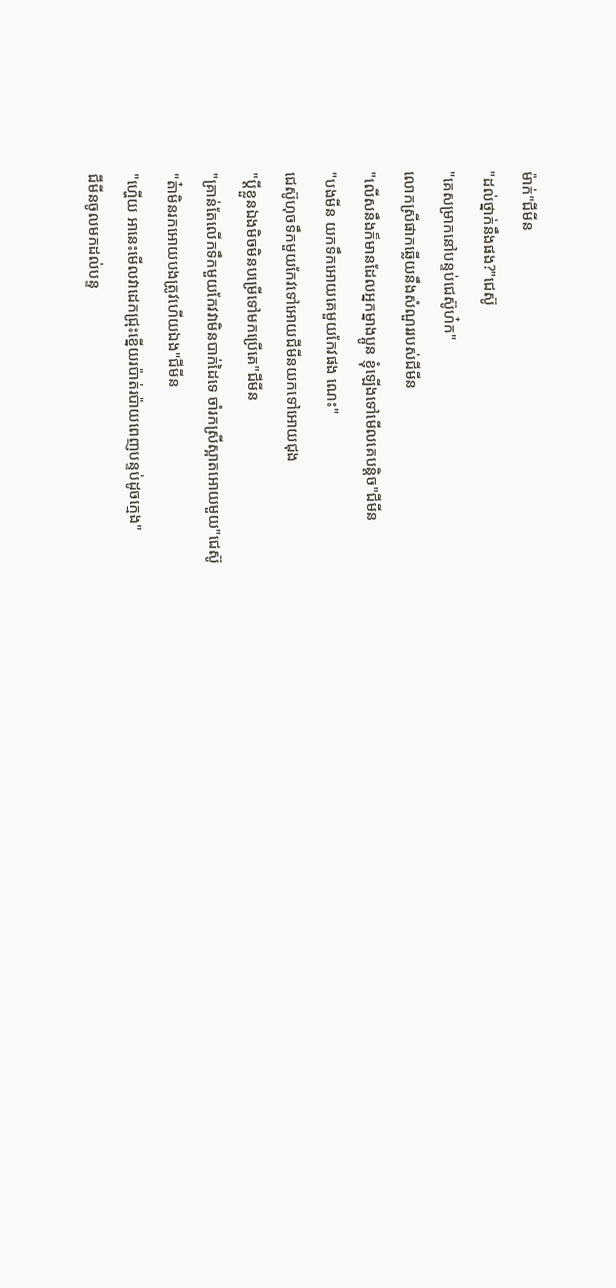ម៉ាក់"ជីមីន
"ដល់ថ្នាក់នឹងផង?"ជេស៊ូ
"គេសម្រាកនៅបន្ទប់ជេស៊ូហ៎ក"
លោកស្រីផាកឆ្លើយនឹងសំណួររបស់ជីមីន
"លើសនឹងក៏មានដែលអ្នកម្នាងប្អូន ខ្ញុំឡើងទៅមើលគេបន្តិច"ជីមីន
"បងមីន យកទឹកអោយគេមួយកែវផង ណេះ"
ជេស៊ូហុចទឹកមួយកែវទៅអោយជីមីនយកទៅអោយជុង
"ប្ដីខ្លួនឯងមិចមិនបម្រើទៅមកប្រើគេ"ជីមីន
"គ្រាន់តែលើកទឹកមួយកែវវាមិនបាក់ដៃទេ ចាំរកស្រីស្អាតអោយមួយ"ជេស៊ូ
"ត៎ាមិនរកអោយបងត្រូវហើយឯង"ជីមីន
"ហ្ហើយ អានេះមើលវាដេកជ្រុះខ្នើយរប៉ាត់រប៉ាយពេញបន្ទប់ដូចក្មេង"
ជីមីនចូលមកដល់បន្ទ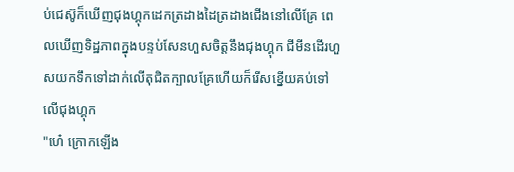ប់ជេស៊ូក៏ឃើញជុងហ្គុកដេកត្រដាងដៃត្រដាងជើងនៅលើគ្រែ ពេលឃើញទិដ្ឋភាពក្នុងបន្ទប់សែនហួសចិត្តនឹងជុងហ្គុក ជីមីនដើរហួសយកទឹកទៅដាក់លើតុជិតក្បាលគ្រែហើយក៏រើសខ្នើយគប់ទៅលើជុងហ្គុក
"ហ៎េ ក្រោកឡើង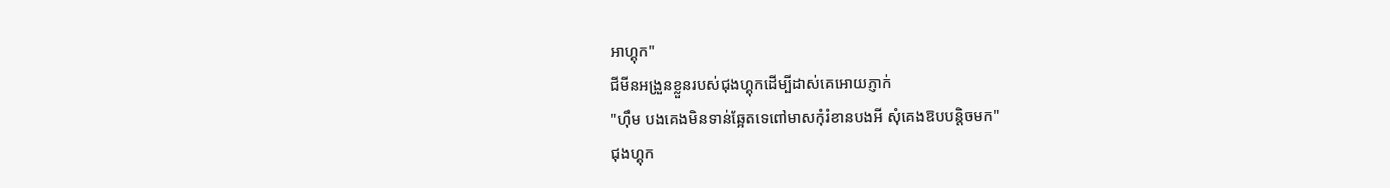អាហ្គុក"
ជីមីនអង្រួនខ្លួនរបស់ជុងហ្គុកដើម្បីដាស់គេអោយភ្ញាក់
"ហ៊ឹម បងគេងមិនទាន់ឆ្អែតទេពៅមាសកុំរំខានបងអី សុំគេងឱបបន្តិចមក"
ជុងហ្គុក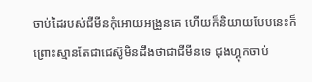ចាប់ដៃរបស់ជីមីនកុំអោយអង្រួនគេ ហើយក៏និយាយបែបនេះក៏ព្រេាះស្មានតែជាជេស៊ូមិនដឹងថាជាជីមីនទេ ជុងហ្គុកចាប់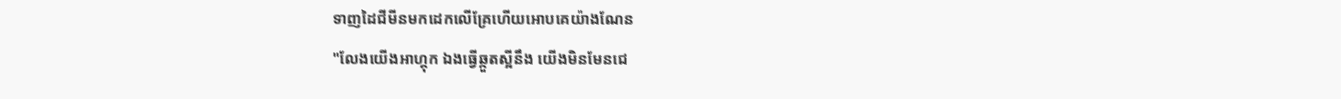ទាញដៃជីមីនមកដេកលើគ្រែហើយអោបគេយ៉ាងណែន
"លែងយើងអាហ្គុក ឯងធ្វើឆ្កួតស្អីនឹង យើងមិនមែនជេ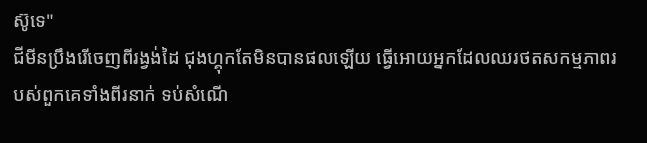ស៊ូទេ"
ជីមីនប្រឹងរើចេញពីរង្វង់ដៃ ជុងហ្គុកតែមិនបានផលឡើយ ធ្វើអោយអ្នកដែលឈរថតសកម្មភាពរបស់ពួកគេទាំងពីរនាក់ ទប់សំណើ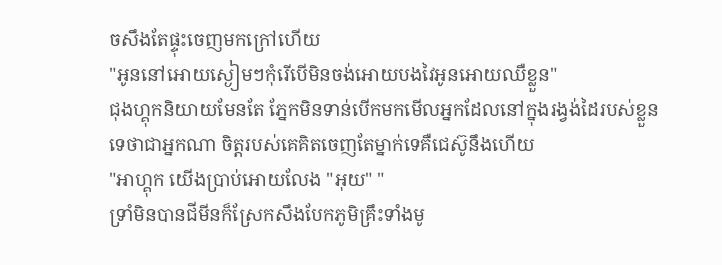ចសឹងតែផ្ទុះចេញមកក្រៅហើយ
"អូននៅអោយស្ងៀមៗកុំរើបើមិនចង់អោយបងវៃអូនអោយឈឺខ្លួន"
ជុងហ្គុកនិយាយមែនតែ ភ្នែកមិនទាន់បើកមកមើលអ្នកដែលនៅក្នុងរង្វង់ដៃរបស់ខ្លួនទេថាជាអ្នកណា ចិត្តរបស់គេគិតចេញតែម្នាក់ទេគឺជេស៊ូនឹងហើយ
"អាហ្គុក យើងប្រាប់អោយលែង "អុយ" "
ទ្រាំមិនបានជីមីនក៏ស្រែកសឹងបែកភូមិគ្រឹះទាំងមូ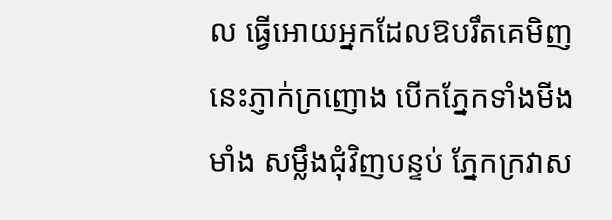ល ធ្វើអោយអ្នកដែលឱបរឹតគេមិញនេះភ្ញាក់ក្រញោង បើកភ្នែកទាំងមីងមាំង សម្លឹងជុំវិញបន្ទប់ ភ្នែកក្រវាស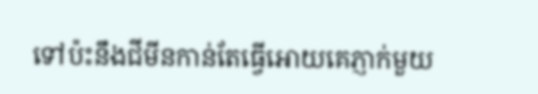ទៅប៉ះនឹងជីមីនកាន់តែធ្វើអោយគេភ្ញាក់មួយ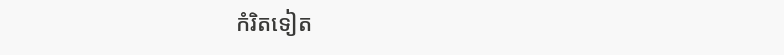កំរិតទៀត